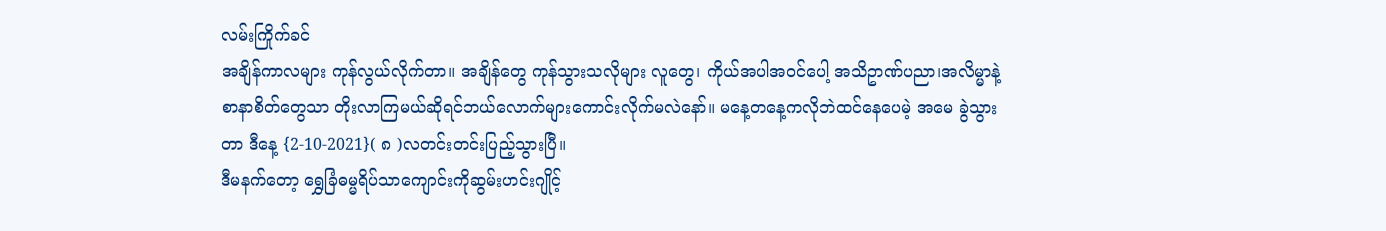လမ်းကြိုက်ခင်
အချိန်ကာလများ ကုန်လွယ်လိုက်တာ။ အချိန်တွေ ကုန်သွားသလိုများ လူတွေ၊ ကိုယ်အပါအဝင်ပေါ့ အသိဥာဏ်ပညာ၊အလိမ္မာနဲ့စာနာစိတ်တွေသာ တိုးလာကြမယ်ဆိုရင်ဘယ်လောက်များကောင်းလိုက်မလဲနော်။ မနေ့တနေ့ကလိုဘဲထင်နေပေမဲ့ အမေ ခွဲသွားတာ ဒီနေ့ {2-10-2021}( ၈ )လတင်းတင်းပြည့်သွားပြီ။
ဒီမနက်တော့ ရွှေခြံဓမ္မရိပ်သာကျောင်းကိုဆွမ်းဟင်းဂျိုင့်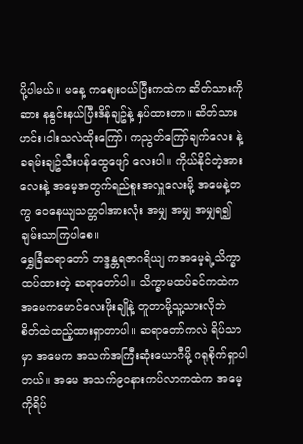ပို့ပါမယ်။ မနေ့ ကစျေးဝယ်ပြီးကထဲက ဆိတ်သားကို ဆား နနွင်းနယ်ပြီးဒိန်ချဥ်နဲ့ နှပ်ထားတာ။ ဆိတ်သားဟင်း၊ငါးသလဲထိုးကြော်၊ ကညွတ်ကြော်ချက်လေး နဲ့ ခရမ်းချဥ်သီးပန်ထွေဖျော် လေးပါ။ ကိုယ်နိုင်တဲ့အားလေးနဲ့ အမေ့အတွက်ရည်စူးအလှူလေးမို့ အမေနဲ့တကွ ဝေနေယျသတ္တဝါအားလုံး အမျှ အမျှ အမျှရ၍ချမ်းသာကြပါစေ။
ရွှေခြံဆရာတော် ဘဒ္ဒန္တရဇာဂရိယျ ကအမေ့ရဲ့သိက္ခာထပ်ထားတဲ့ ဆရာတော်ပါ။ သိက္ခာမထပ်ခင်ကထဲက အမေကမောင်လေးဖိုးချိုနဲ့ တူတာမို့သူ့သားလိုဘဲ စိတ်ထဲထည့်ထားရှာတာပါ။ ဆရာတော်ကလဲ ရိပ်သာမှာ အမေက အသက်အကြီးဆုံးယောဂီမို့ ဂရုစိုက်ရှာပါတယ်။ အမေ အသက်၉၀နားကပ်လာကထဲက အမေ့ကိုရိပ်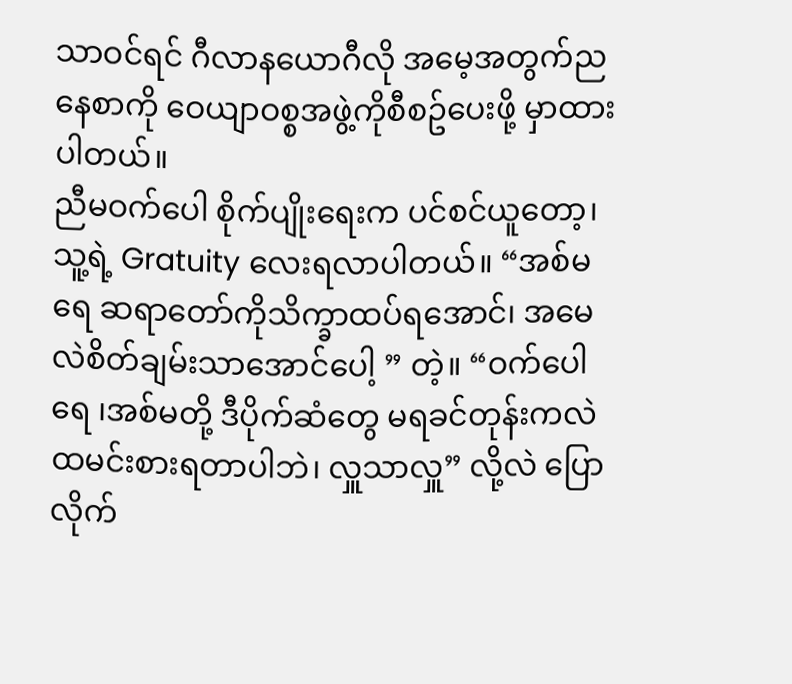သာဝင်ရင် ဂီလာနယောဂီလို အမေ့အတွက်ညနေစာကို ဝေယျာဝစ္စအဖွဲ့ကိုစီစဥ်ပေးဖို့ မှာထားပါတယ်။
ညီမဝက်ပေါ စိုက်ပျိုးရေးက ပင်စင်ယူတော့၊ သူ့ရဲ့ Gratuity လေးရလာပါတယ်။ “အစ်မရေ ဆရာတော်ကိုသိက္ခာထပ်ရအောင်၊ အမေလဲစိတ်ချမ်းသာအောင်ပေါ့ ” တဲ့။ “ဝက်ပေါရေ ၊အစ်မတို့ ဒီပိုက်ဆံတွေ မရခင်တုန်းကလဲ ထမင်းစားရတာပါဘဲ၊ လှူသာလှူ” လို့လဲ ပြောလိုက်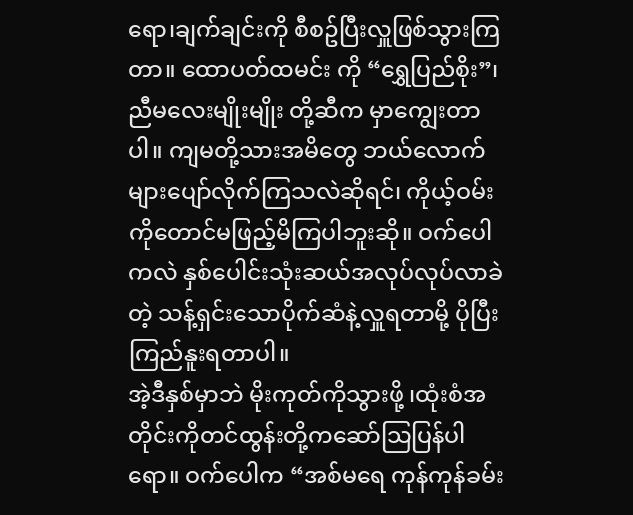ရော၊ချက်ချင်းကို စီစဥ်ပြီးလှူဖြစ်သွားကြတာ။ ထောပတ်ထမင်း ကို “ရွှေပြည်စိုး”၊ ညီမလေးမျိုးမျိုး တို့ဆီက မှာကျွေးတာပါ။ ကျမတို့သားအမိတွေ ဘယ်လောက်များပျော်လိုက်ကြသလဲဆိုရင်၊ ကိုယ့်ဝမ်းကိုတောင်မဖြည့်မိကြပါဘူးဆို။ ဝက်ပေါကလဲ နှစ်ပေါင်းသုံးဆယ်အလုပ်လုပ်လာခဲတဲ့ သန့်ရှင်းသောပိုက်ဆံနဲ့လှူရတာမို့ ပိုပြီး ကြည်နူးရတာပါ။
အဲ့ဒီနှစ်မှာဘဲ မိုးကုတ်ကိုသွားဖို့ ၊ထုံးစံအတိုင်းကိုတင်ထွန်းတို့ကဆော်သြပြန်ပါရော။ ဝက်ပေါက “အစ်မရေ ကုန်ကုန်ခမ်း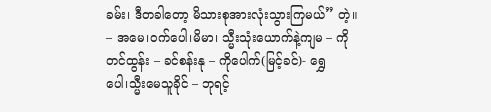ခမ်း၊ ဒီတခါတော့ မိသားစုအားလုံးသွားကြမယ်” တဲ့။ – အမေ၊ဝက်ပေါ၊မိမာ၊ သ္မီးသုံးယောက်နဲ့ကျမ – ကိုတင်ထွန်း – ခင်စန်းနု – ကိုပေါက်(မြင့်ခင်)- ရွှေပေါ၊သ္မီးမေသူခိုင် – ဘုရင့်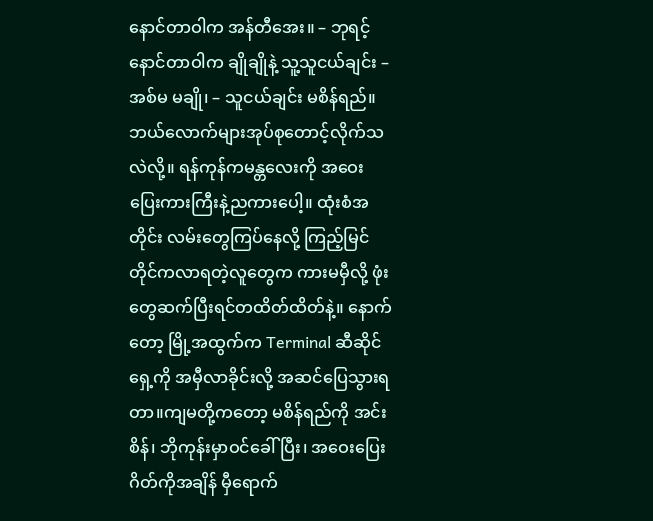နောင်တာဝါက အန်တီအေး။ – ဘုရင့်နောင်တာဝါက ချိုချိုနဲ့ သူ့သူငယ်ချင်း – အစ်မ မချို၊ – သူငယ်ချင်း မစိန်ရည်။ ဘယ်လောက်များအုပ်စုတောင့်လိုက်သလဲလို့။ ရန်ကုန်ကမန္တလေးကို အဝေးပြေးကားကြီးနဲ့ညကားပေါ့။ ထုံးစံအတိုင်း လမ်းတွေကြပ်နေလို့ ကြည့်မြင်တိုင်ကလာရတဲ့လူတွေက ကားမမှီလို့ ဖုံးတွေဆက်ပြီးရင်တထိတ်ထိတ်နဲ့။ နောက်တော့ မြို့အထွက်က Terminal ဆီဆိုင်ရှေ့ကို အမှီလာခိုင်းလို့ အဆင်ပြေသွားရတာ။ကျမတို့ကတော့ မစိန်ရည်ကို အင်းစိန်၊ ဘိုကုန်းမှာဝင်ခေါ်ပြီး၊ အဝေးပြေးဂိတ်ကိုအချိန် မှီရောက်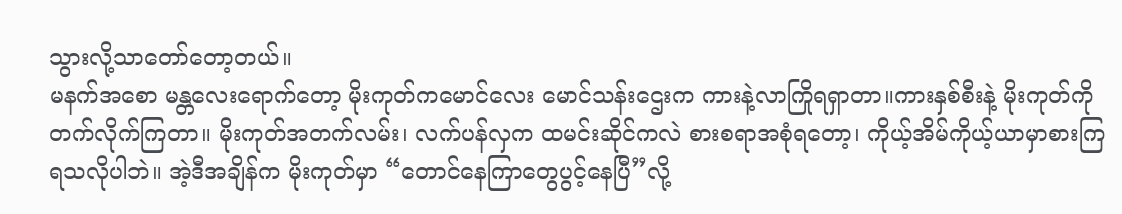သွားလို့သာတော်တော့တယ်။
မနက်အစော မန္တလေးရောက်တော့ မိုးကုတ်ကမောင်လေး မောင်သန်းဌေးက ကားနဲ့လာကြိုရရှာတာ။ကားနှစ်စီးနဲ့ မိုးကုတ်ကိုတက်လိုက်ကြတာ။ မိုးကုတ်အတက်လမ်း၊ လက်ပန်လှက ထမင်းဆိုင်ကလဲ စားစရာအစုံရတော့၊ ကိုယ့်အိမ်ကိုယ့်ယာမှာစားကြရသလိုပါဘဲ။ အဲ့ဒီအချိန်က မိုးကုတ်မှာ “တောင်နေကြာတွေပွင့်နေပြီ”လို့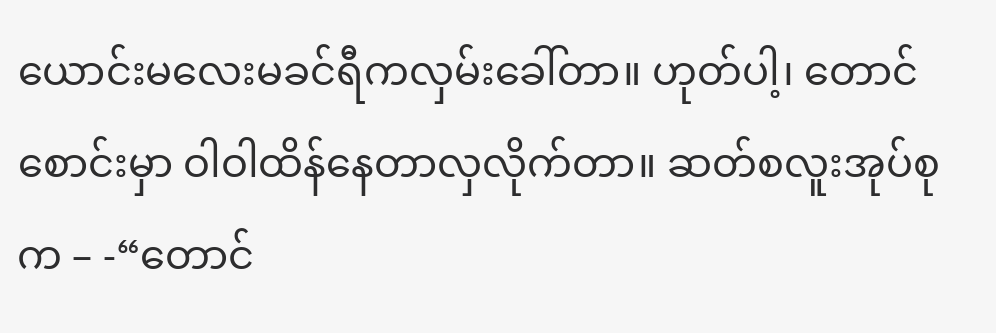ယောင်းမလေးမခင်ရီကလှမ်းခေါ်တာ။ ဟုတ်ပါ့၊ တောင်စောင်းမှာ ဝါဝါထိန်နေတာလှလိုက်တာ။ ဆတ်စလူးအုပ်စုက – -“တောင်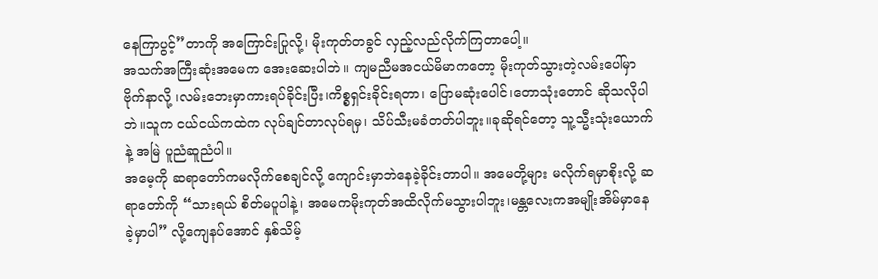နေကြာပွင့်”တာကို အကြောင်းပြုလို့၊ မိုးကုတ်တခွင် လှည့်လည်လိုက်ကြတာပေါ့။
အသက်အကြီးဆုံးအမေက အေးဆေးပါဘဲ။ ကျမညီမအငယ်မိမာကတော့ မိုးကုတ်သွားတဲ့လမ်းပေါ်မှာ ဗိုက်နာလို့ ၊လမ်းဘေးမှာကားရပ်ခိုင်းပြီး၊ကိစ္စရှင်းခိုင်းရတာ၊ ပြောမဆုံးပေါင်၊တောသုံးတောင် ဆိုသလိုပါဘဲ။သူက ငယ်ငယ်ကထဲက လုပ်ချင်တာလုပ်ရမှ၊ သိပ်သီးမခံတတ်ပါဘူး။ခုဆိုရင်တော့ သူ့သ္မီးသုံးယောက်နဲ့ အမြဲ ပူညံဆူညံပါ။
အမေ့ကို ဆရာတော်ကမလိုက်စေချင်လို့ ကျောင်းမှာဘဲနေခဲ့ခိုင်းတာပါ။ အမေတို့များ မလိုက်ရမှာစိုးလို့ ဆရာတော်ကို “သားရယ် စိတ်မပူပါနဲ့၊ အမေကမိုးကုတ်အထိလိုက်မသွားပါဘူး၊မန္တလေးကအမျိုးအိမ်မှာနေခဲ့မှာပါ” လို့ကျေနပ်အောင် နှစ်သိမ့်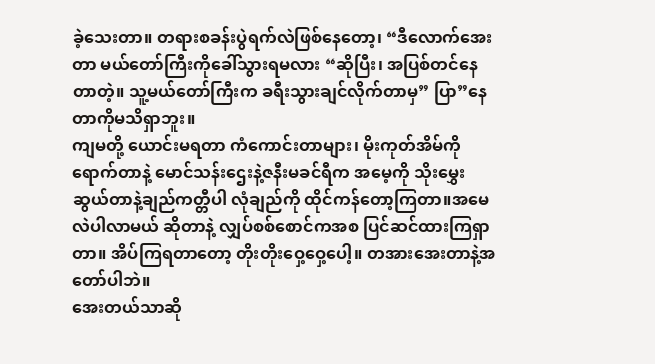ခဲ့သေးတာ။ တရားစခန်းပွဲရက်လဲဖြစ်နေတော့၊ “ဒီလောက်အေးတာ မယ်တော်ကြီးကိုခေါ်သွားရမလား “ဆိုပြီး၊ အပြစ်တင်နေတာတဲ့။ သူ့မယ်တော်ကြီးက ခရီးသွားချင်လိုက်တာမှ” ပြာ”နေတာကိုမသိရှာဘူး။
ကျမတို့ ယောင်းမရတာ ကံကောင်းတာများ၊ မိုးကုတ်အိမ်ကိုရောက်တာနဲ့ မောင်သန်းဌေးနဲ့ဇနီးမခင်ရီက အမေ့ကို သိုးမွှေးဆွယ်တာနဲ့ချည်ကတ္တီပါ လုံချည်ကို ထိုင်ကန်တော့ကြတာ။အမေလဲပါလာမယ် ဆိုတာနဲ့ လျှပ်စစ်စောင်ကအစ ပြင်ဆင်ထားကြရှာတာ။ အိပ်ကြရတာတော့ တိုးတိုးဝှေ့ဝှေ့ပေါ့။ တအားအေးတာနဲ့အတော်ပါဘဲ။
အေးတယ်သာဆို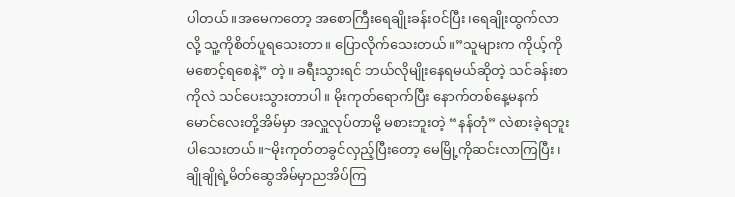ပါတယ်။အမေကတော့ အစောကြီးရေချိုးခန်းဝင်ပြီး၊ရေချိုးထွက်လာလို့ သူ့ကိုစိတ်ပူရသေးတာ။ ပြောလိုက်သေးတယ်။”သူများက ကိုယ့်ကိုမစောင့်ရစေနဲ့” တဲ့။ ခရီးသွားရင် ဘယ်လိုမျိုးနေရမယ်ဆိုတဲ့ သင်ခန်းစာကိုလဲ သင်ပေးသွားတာပါ။ မိုးကုတ်ရောက်ပြီး နောက်တစ်နေ့မနက် မောင်လေးတို့အိမ်မှာ အလှူလုပ်တာမို့ မစားဘူးတဲ့ “နန်တုံ” လဲစားခဲ့ရဘူးပါသေးတယ်။~မိုးကုတ်တခွင်လှည့်ပြီးတော့ မေမြို့ကိုဆင်းလာကြပြီး၊ ချိုချိုရဲ့မိတ်ဆွေအိမ်မှာညအိပ်ကြ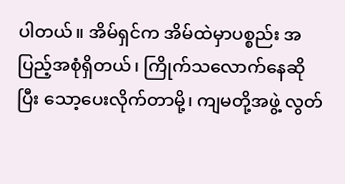ပါတယ်။ အိမ်ရှင်က အိမ်ထဲမှာပစ္စည်း အပြည့်အစုံရှိတယ်၊ ကြိုက်သလောက်နေဆိုပြီး သော့ပေးလိုက်တာမို့၊ ကျမတို့အဖွဲ့ လွတ်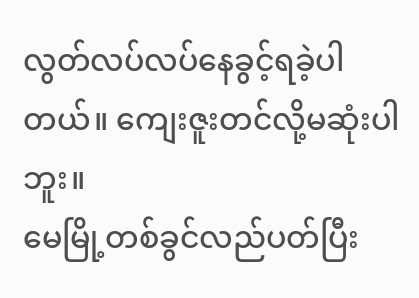လွတ်လပ်လပ်နေခွင့်ရခဲ့ပါတယ်။ ကျေးဇူးတင်လို့မဆုံးပါဘူး။
မေမြို့တစ်ခွင်လည်ပတ်ပြီး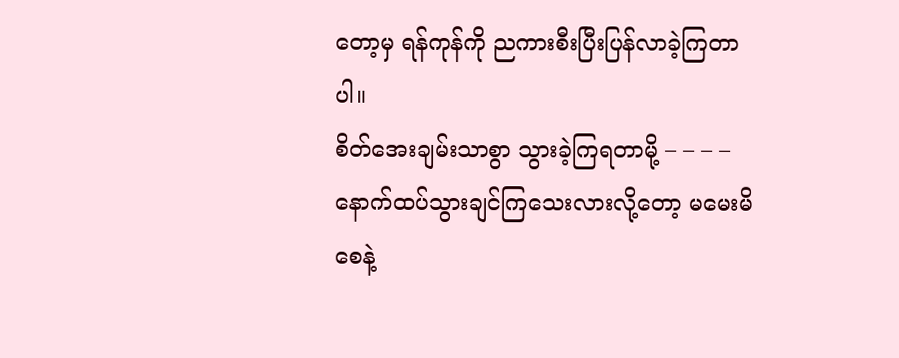တော့မှ ရန်ကုန်ကို ညကားစီးပြီးပြန်လာခဲ့ကြတာပါ။
စိတ်အေးချမ်းသာစွာ သွားခဲ့ကြရတာမို့ – – – – နောက်ထပ်သွားချင်ကြသေးလားလို့တော့ မမေးမိစေနဲ့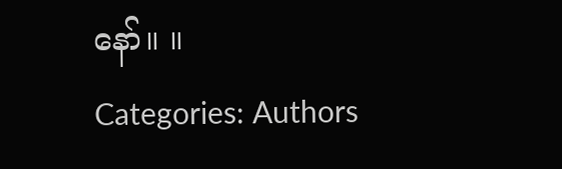နော်။ ။
Categories: Authors